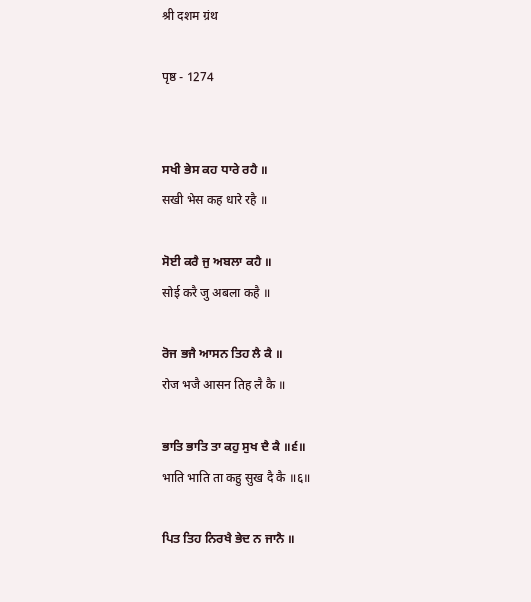श्री दशम ग्रंथ

पृष्ठ - 1274


ਸਖੀ ਭੇਸ ਕਹ ਧਾਰੇ ਰਹੈ ॥
सखी भेस कह धारे रहै ॥

ਸੋਈ ਕਰੈ ਜੁ ਅਬਲਾ ਕਹੈ ॥
सोई करै जु अबला कहै ॥

ਰੋਜ ਭਜੈ ਆਸਨ ਤਿਹ ਲੈ ਕੈ ॥
रोज भजै आसन तिह लै कै ॥

ਭਾਤਿ ਭਾਤਿ ਤਾ ਕਹੁ ਸੁਖ ਦੈ ਕੈ ॥੬॥
भाति भाति ता कहु सुख दै कै ॥६॥

ਪਿਤ ਤਿਹ ਨਿਰਖੈ ਭੇਦ ਨ ਜਾਨੈ ॥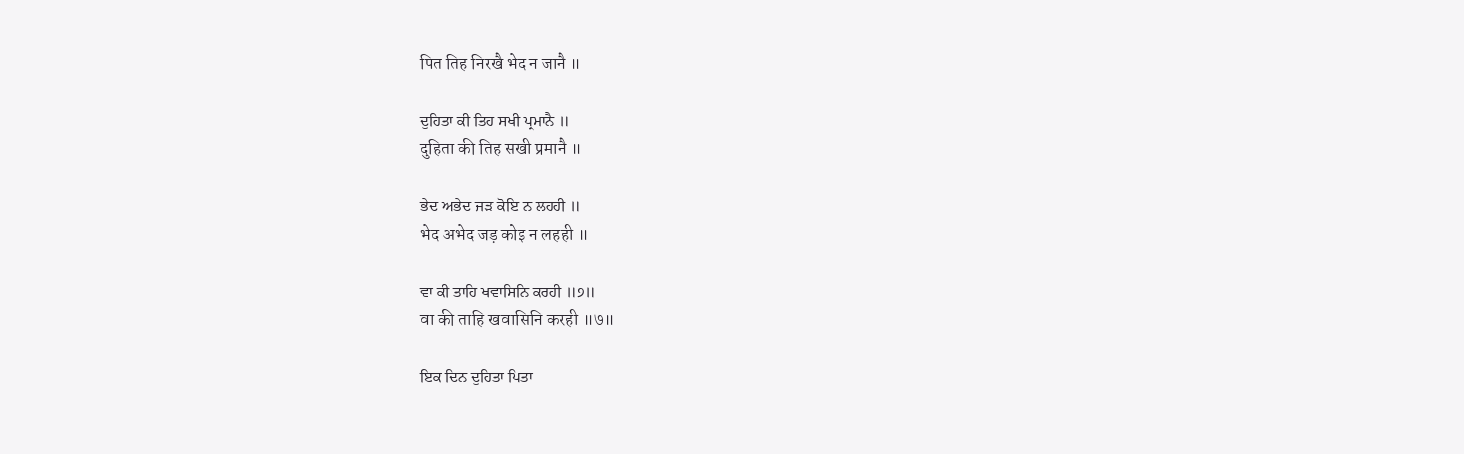पित तिह निरखै भेद न जानै ॥

ਦੁਹਿਤਾ ਕੀ ਤਿਹ ਸਖੀ ਪ੍ਰਮਾਨੈ ॥
दुहिता की तिह सखी प्रमानै ॥

ਭੇਦ ਅਭੇਦ ਜੜ ਕੋਇ ਨ ਲਹਹੀ ॥
भेद अभेद जड़ कोइ न लहही ॥

ਵਾ ਕੀ ਤਾਹਿ ਖਵਾਸਿਨਿ ਕਰਹੀ ॥੭॥
वा की ताहि खवासिनि करही ॥७॥

ਇਕ ਦਿਨ ਦੁਹਿਤਾ ਪਿਤਾ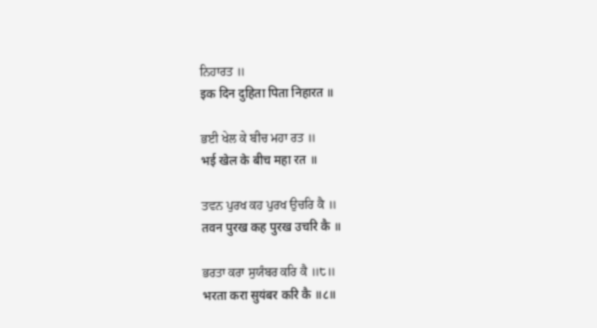ਨਿਹਾਰਤ ॥
इक दिन दुहिता पिता निहारत ॥

ਭਈ ਖੇਲ ਕੇ ਬੀਚ ਮਹਾ ਰਤ ॥
भई खेल के बीच महा रत ॥

ਤਵਨ ਪੁਰਖ ਕਹ ਪੁਰਖ ਉਚਰਿ ਕੈ ॥
तवन पुरख कह पुरख उचरि कै ॥

ਭਰਤਾ ਕਰਾ ਸੁਯੰਬਰ ਕਰਿ ਕੈ ॥੮॥
भरता करा सुयंबर करि कै ॥८॥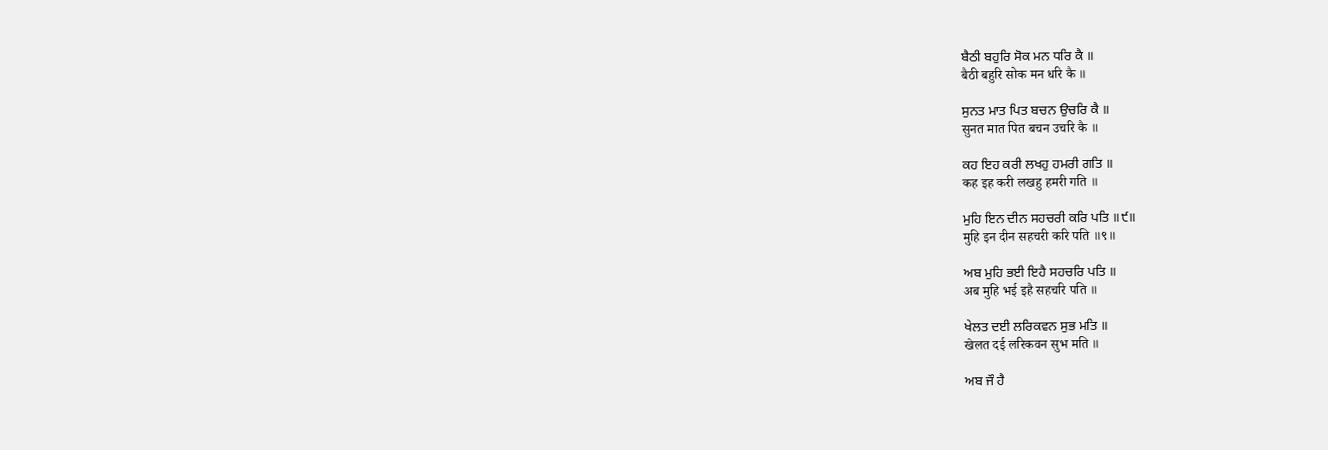ਬੈਠੀ ਬਹੁਰਿ ਸੋਕ ਮਨ ਧਰਿ ਕੈ ॥
बैठी बहुरि सोक मन धरि कै ॥

ਸੁਨਤ ਮਾਤ ਪਿਤ ਬਚਨ ਉਚਰਿ ਕੈ ॥
सुनत मात पित बचन उचरि कै ॥

ਕਹ ਇਹ ਕਰੀ ਲਖਹੁ ਹਮਰੀ ਗਤਿ ॥
कह इह करी लखहु हमरी गति ॥

ਮੁਹਿ ਇਨ ਦੀਨ ਸਹਚਰੀ ਕਰਿ ਪਤਿ ॥੯॥
मुहि इन दीन सहचरी करि पति ॥९॥

ਅਬ ਮੁਹਿ ਭਈ ਇਹੈ ਸਹਚਰਿ ਪਤਿ ॥
अब मुहि भई इहै सहचरि पति ॥

ਖੇਲਤ ਦਈ ਲਰਿਕਵਨ ਸੁਭ ਮਤਿ ॥
खेलत दई लरिकवन सुभ मति ॥

ਅਬ ਜੌ ਹੈ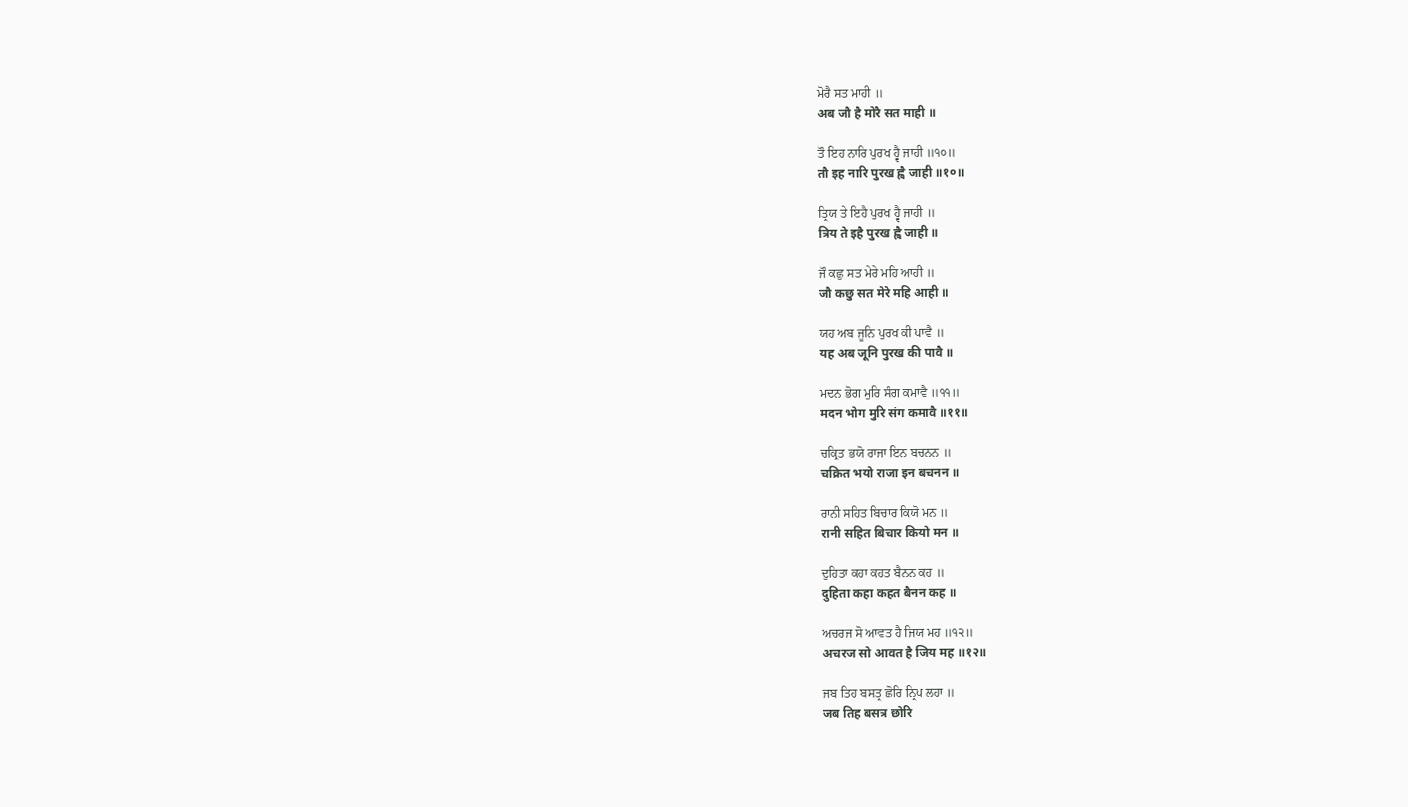ਮੋਰੈ ਸਤ ਮਾਹੀ ॥
अब जौ है मोरै सत माही ॥

ਤੌ ਇਹ ਨਾਰਿ ਪੁਰਖ ਹ੍ਵੈ ਜਾਹੀ ॥੧੦॥
तौ इह नारि पुरख ह्वै जाही ॥१०॥

ਤ੍ਰਿਯ ਤੇ ਇਹੈ ਪੁਰਖ ਹ੍ਵੈ ਜਾਹੀ ॥
त्रिय ते इहै पुरख ह्वै जाही ॥

ਜੌ ਕਛੁ ਸਤ ਮੇਰੇ ਮਹਿ ਆਹੀ ॥
जौ कछु सत मेरे महि आही ॥

ਯਹ ਅਬ ਜੂਨਿ ਪੁਰਖ ਕੀ ਪਾਵੈ ॥
यह अब जूनि पुरख की पावै ॥

ਮਦਨ ਭੋਗ ਮੁਰਿ ਸੰਗ ਕਮਾਵੈ ॥੧੧॥
मदन भोग मुरि संग कमावै ॥११॥

ਚਕ੍ਰਿਤ ਭਯੋ ਰਾਜਾ ਇਨ ਬਚਨਨ ॥
चक्रित भयो राजा इन बचनन ॥

ਰਾਨੀ ਸਹਿਤ ਬਿਚਾਰ ਕਿਯੋ ਮਨ ॥
रानी सहित बिचार कियो मन ॥

ਦੁਹਿਤਾ ਕਹਾ ਕਹਤ ਬੈਨਨ ਕਹ ॥
दुहिता कहा कहत बैनन कह ॥

ਅਚਰਜ ਸੋ ਆਵਤ ਹੈ ਜਿਯ ਮਹ ॥੧੨॥
अचरज सो आवत है जिय मह ॥१२॥

ਜਬ ਤਿਹ ਬਸਤ੍ਰ ਛੋਰਿ ਨ੍ਰਿਪ ਲਹਾ ॥
जब तिह बसत्र छोरि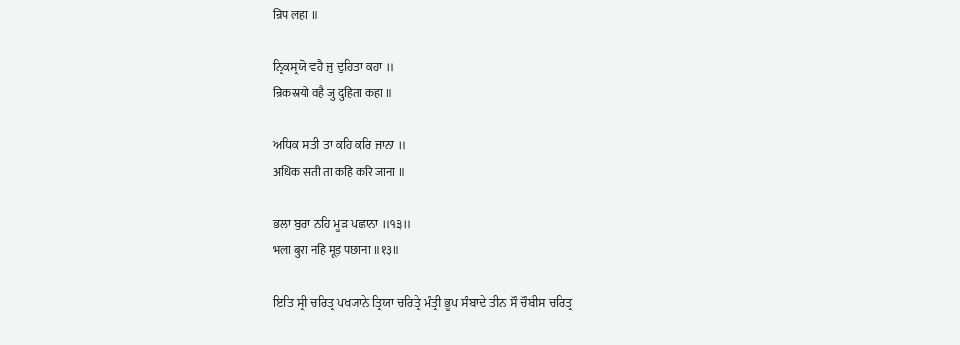न्रिप लहा ॥

ਨ੍ਰਿਕਸ੍ਰਯੋ ਵਹੈ ਜੁ ਦੁਹਿਤਾ ਕਹਾ ॥
न्रिकस्रयो वहै जु दुहिता कहा ॥

ਅਧਿਕ ਸਤੀ ਤਾ ਕਹਿ ਕਰਿ ਜਾਨਾ ॥
अधिक सती ता कहि करि जाना ॥

ਭਲਾ ਬੁਰਾ ਨਹਿ ਮੂੜ ਪਛਾਨਾ ॥੧੩॥
भला बुरा नहि मूड़ पछाना ॥१३॥

ਇਤਿ ਸ੍ਰੀ ਚਰਿਤ੍ਰ ਪਖ੍ਯਾਨੇ ਤ੍ਰਿਯਾ ਚਰਿਤ੍ਰੇ ਮੰਤ੍ਰੀ ਭੂਪ ਸੰਬਾਦੇ ਤੀਨ ਸੌ ਚੌਬੀਸ ਚਰਿਤ੍ਰ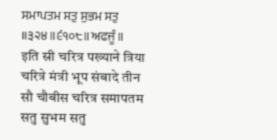ਸਮਾਪਤਮ ਸਤੁ ਸੁਭਮ ਸਤੁ ॥੩੨੪॥੬੧੦੮॥ਅਫਜੂੰ॥
इति स्री चरित्र पख्याने त्रिया चरित्रे मंत्री भूप संबादे तीन सौ चौबीस चरित्र समापतम सतु सुभम सतु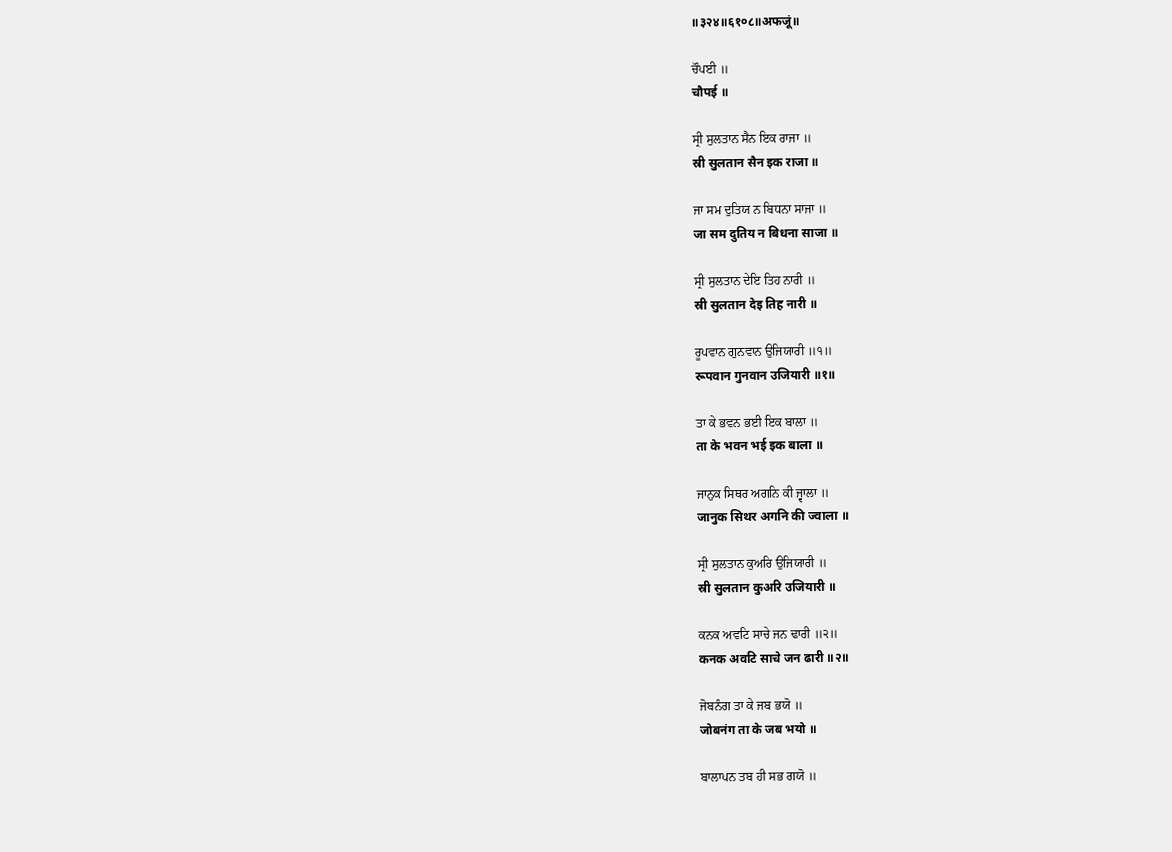॥३२४॥६१०८॥अफजूं॥

ਚੌਪਈ ॥
चौपई ॥

ਸ੍ਰੀ ਸੁਲਤਾਨ ਸੈਨ ਇਕ ਰਾਜਾ ॥
स्री सुलतान सैन इक राजा ॥

ਜਾ ਸਮ ਦੁਤਿਯ ਨ ਬਿਧਨਾ ਸਾਜਾ ॥
जा सम दुतिय न बिधना साजा ॥

ਸ੍ਰੀ ਸੁਲਤਾਨ ਦੇਇ ਤਿਹ ਨਾਰੀ ॥
स्री सुलतान देइ तिह नारी ॥

ਰੂਪਵਾਨ ਗੁਨਵਾਨ ਉਜਿਯਾਰੀ ॥੧॥
रूपवान गुनवान उजियारी ॥१॥

ਤਾ ਕੇ ਭਵਨ ਭਈ ਇਕ ਬਾਲਾ ॥
ता के भवन भई इक बाला ॥

ਜਾਨੁਕ ਸਿਥਰ ਅਗਨਿ ਕੀ ਜ੍ਵਾਲਾ ॥
जानुक सिथर अगनि की ज्वाला ॥

ਸ੍ਰੀ ਸੁਲਤਾਨ ਕੁਅਰਿ ਉਜਿਯਾਰੀ ॥
स्री सुलतान कुअरि उजियारी ॥

ਕਨਕ ਅਵਟਿ ਸਾਚੇ ਜਨ ਢਾਰੀ ॥੨॥
कनक अवटि साचे जन ढारी ॥२॥

ਜੋਬਨੰਗ ਤਾ ਕੇ ਜਬ ਭਯੋ ॥
जोबनंग ता के जब भयो ॥

ਬਾਲਾਪਨ ਤਬ ਹੀ ਸਭ ਗਯੋ ॥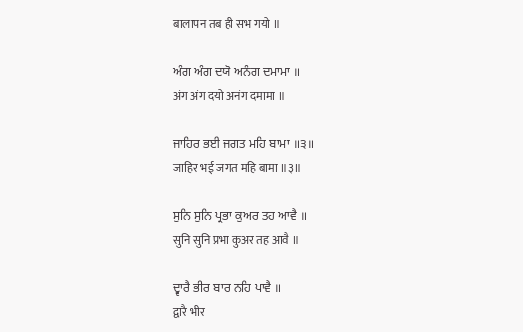बालापन तब ही सभ गयो ॥

ਅੰਗ ਅੰਗ ਦਯੋ ਅਨੰਗ ਦਮਾਮਾ ॥
अंग अंग दयो अनंग दमामा ॥

ਜਾਹਿਰ ਭਈ ਜਗਤ ਮਹਿ ਬਾਮਾ ॥੩॥
जाहिर भई जगत महि बामा ॥३॥

ਸੁਨਿ ਸੁਨਿ ਪ੍ਰਭਾ ਕੁਅਰ ਤਹ ਆਵੈ ॥
सुनि सुनि प्रभा कुअर तह आवै ॥

ਦ੍ਵਾਰੈ ਭੀਰ ਬਾਰ ਨਹਿ ਪਾਵੈ ॥
द्वारै भीर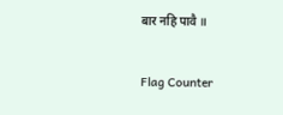बार नहि पावै ॥


Flag Counter